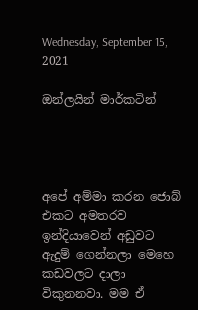Wednesday, September 15, 2021

ඔන්ලයින් මාර්කටින්




අපේ අම්මා කරන ජොබ් එකට අමතරව ඉන්දියාවෙන් අඩුවට ඇදුම් ගෙන්නලා මෙහෙ කඩවලට දාලා විකුනනවා. මම ඒ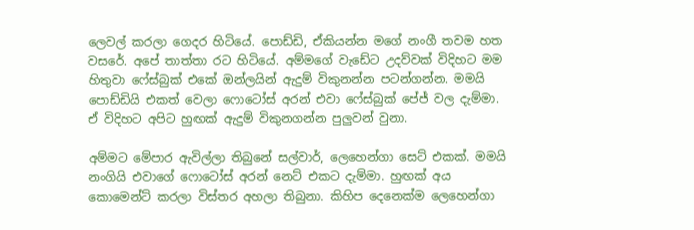ලෙවල් කරලා ගෙදර හිටියේ. පොඩ්ඩි, ඒකියන්න මගේ නංගී තවම හත වසරේ. අපේ තාත්තා රට හිටියේ. අම්මගේ වැඩේට උදව්වක් විදිහට මම හිතුවා ෆේස්බුක් එකේ ඔන්ලයින් ඇදුම් විකුනන්න පටන්ගන්න. මමයි පොඩ්ඩියි එකත් වෙලා ෆොටෝස් අරන් එවා ෆේස්බුක් පේජ් වල දැම්මා. ඒ විදිහට අපිට හුඟක් ඇදුම් විකුනගන්න පුලුවන් වුනා.

අම්මට මේපාර ඇවිල්ලා තිබුනේ සල්වාර්, ලෙහෙන්ගා සෙට් එකක්. මමයි නංගියි එවාගේ ෆොටෝස් අරන් නෙට් එකට දැම්මා. හුඟක් අය කොමෙන්ට් කරලා විස්තර අහලා තිබුනා. කිහිප දෙනෙක්ම ලෙහෙන්ගා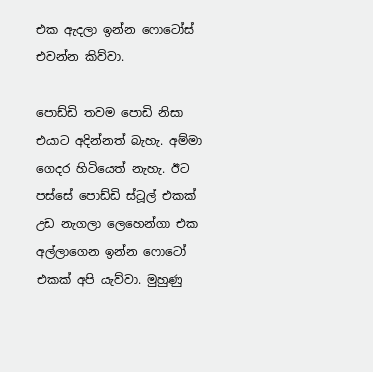එක ඇදලා ඉන්න ෆොටෝස් එවන්න කිව්වා.

පොඩ්ඩි තවම පොඩි නිසා එයාට අදින්නත් බැහැ. අම්මා ගෙදර හිටියෙත් නැහැ. ඊට පස්සේ පොඩ්ඩි ස්ටූල් එකක් උඩ නැගලා ලෙහෙන්ගා එක අල්ලාගෙන ඉන්න ෆොටෝ එකක් අපි යැව්වා. මුහුණු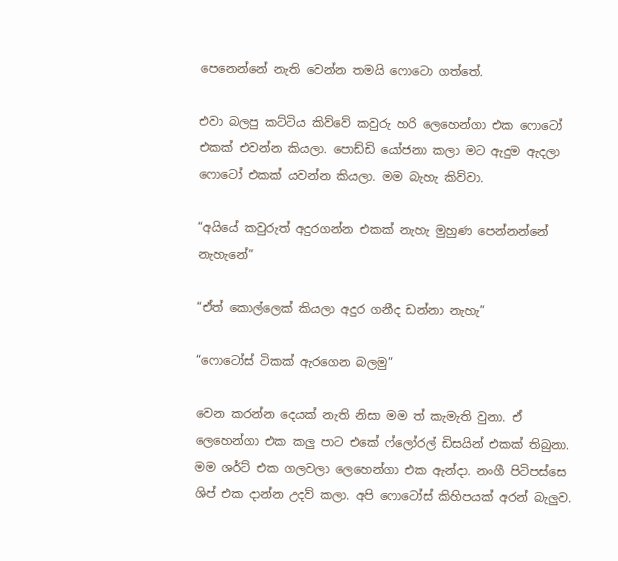පෙනෙන්නේ නැති වෙන්න තමයි ෆොටො ගත්තේ.

එවා බලපු කට්ටිය කිව්වේ කවුරු හරි ලෙහෙන්ගා එක ෆොටෝ එකක් එවන්න කියලා. පොඩ්ඩි යෝජනා කලා මට ඇදුම ඇදලා ෆොටෝ එකක් යවන්න කියලා. මම බැහැ කිව්වා.

“අයියේ කවුරුත් අදුරගන්න එකක් නැහැ මුහුණ පෙන්නන්නේ නැහැනේ”

“ඒත් කොල්ලෙක් කියලා අදුර ගනීද ඩන්නා නැහැ”

“ෆොටෝස් ටිකක් ඇරගෙන බලමු”

වෙන කරන්න දෙයක් නැති නිසා මම ත් කැමැති වුනා. ඒ ලෙහෙන්ගා එක කලු පාට එකේ ෆ්ලෝරල් ඩිසයින් එකක් තිබුනා. මම ශර්ට් එක ගලවලා ලෙහෙන්ගා එක ඇන්දා. නංගී පිටිපස්සෙ ශිප් එක දාන්න උදව් කලා. අපි ෆොටෝස් කිහිපයක් අරන් බැලුව.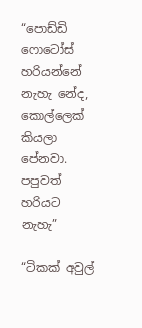“පොඩ්ඩි ෆොටෝස් හරියන්නේ නැහැ නේද, කොල්ලෙක් කියලා පේනවා. පපුවත් හරියට නැහැ”

“ටිකක් අවුල්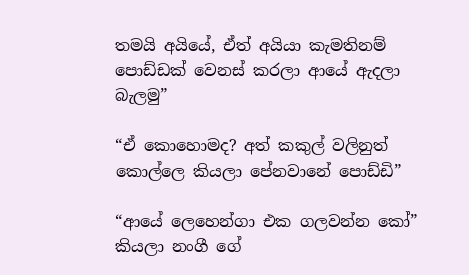තමයි අයියේ, ඒත් අයියා කැමතිනම් පොඩ්ඩක් වෙනස් කරලා ආයේ ඇදලා බැලමු”

“ඒ කොහොමද? අත් කකුල් වලිනුත් කොල්ලෙ කියලා පේනවානේ පොඩ්ඩි”

“ආයේ ලෙහෙන්ගා එක ගලවන්න කෝ” කියලා නංගී ගේ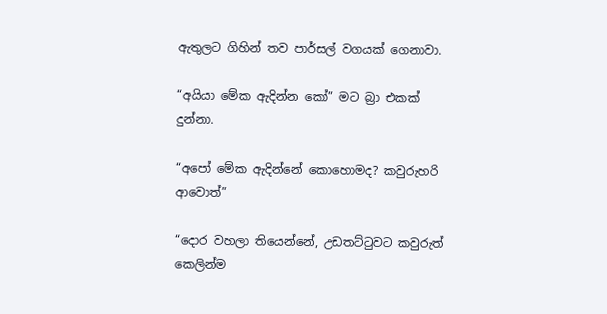ඇතුලට ගිහින් තව පාර්සල් වගයක් ගෙනාවා.

“අයියා මේක ඇදින්න කෝ” මට බ්‍රා එකක් දුන්නා.

“අපෝ මේක ඇදින්නේ කොහොමද? කවුරුහරි ආවොත්”

“දොර වහලා තියෙන්නේ, උඩතට්ටුවට කවුරුත් කෙලින්ම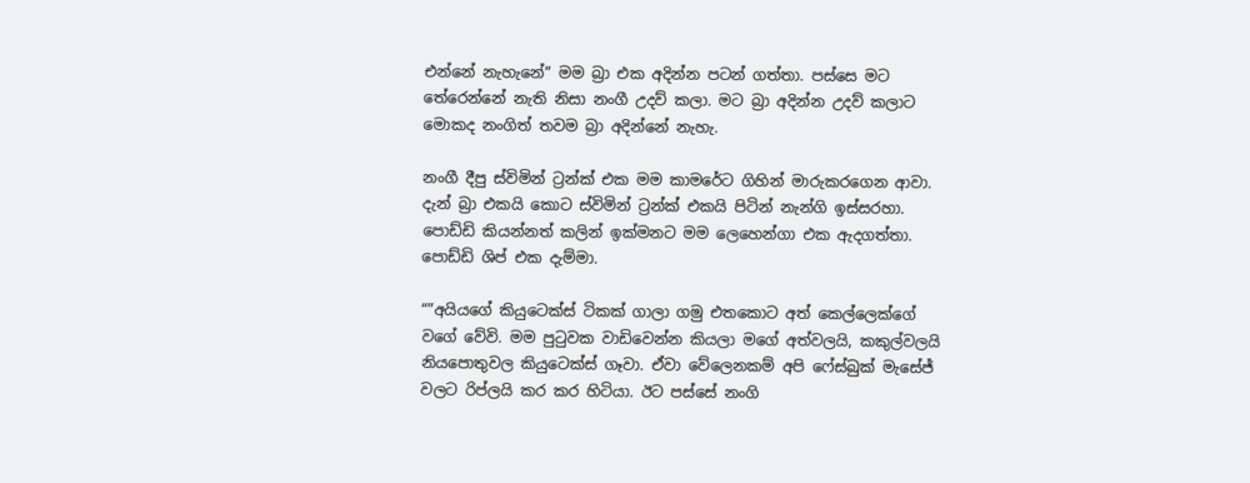එන්නේ නැහැනේ” මම බ්‍රා එක අදින්න පටන් ගත්තා. පස්සෙ මට තේරෙන්නේ නැති නිසා නංගී උදව් කලා. මට බ්‍රා අදින්න උදව් කලාට මොකද නංගිත් තවම බ්‍රා අදින්නේ නැහැ.

නංගී දීපු ස්විමින් ට්‍රන්ක් එක මම කාමරේට ගිහින් මාරුකරගෙන ආවා. දැන් බ්‍රා එකයි කොට ස්විමින් ට්‍රන්ක් එකයි පිටින් නැන්ගි ඉස්සරහා. පොඩ්ඩි කියන්නත් කලින් ඉක්මනට මම ලෙහෙන්ගා එක ඇදගත්තා. පොඩ්ඩි ශිප් එක දැම්මා.

“”අයියගේ කියුටෙක්ස් ටිකක් ගාලා ගමු එතකොට අත් කෙල්ලෙක්ගේ වගේ වේවි. මම පුටුවක වාඩිවෙන්න කියලා මගේ අත්වලයි, කකුල්වලයි නියපොතුවල කියුටෙක්ස් ගෑවා. ඒවා වේලෙනකම් අපි ෆේස්බුක් මැසේජ් වලට රිප්ලයි කර කර හිටියා. ඊට පස්සේ නංගි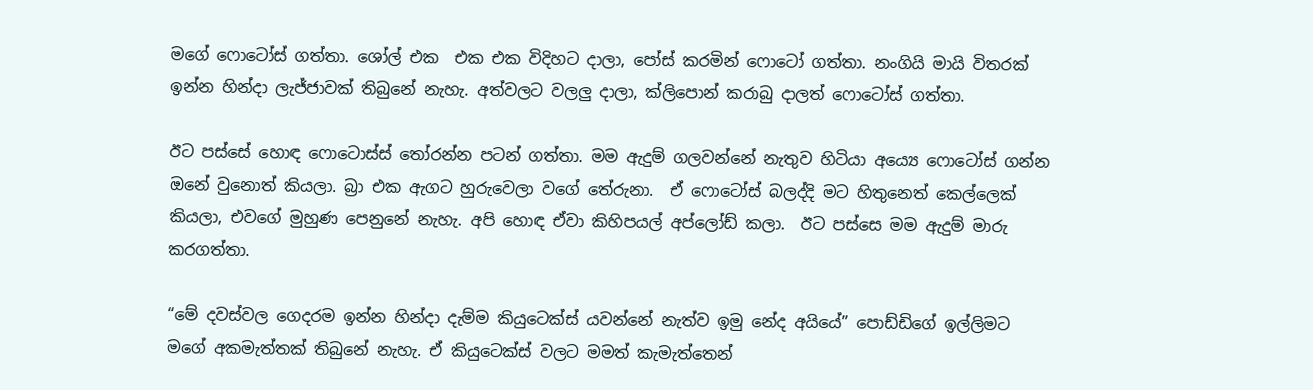මගේ ෆොටෝස් ගත්තා. ශෝල් එක  එක එක විදිහට දාලා, පෝස් කරමින් ෆොටෝ ගත්තා. නංගියි මායි විතරක් ඉන්න හින්දා ලැජ්ජාවක් තිබුනේ නැහැ. අත්වලට වලලු දාලා, ක්ලිපොන් කරාබු දාලත් ෆොටෝස් ගත්තා.

ඊට පස්සේ හොඳ ෆොටොස්ස් තෝරන්න පටන් ගත්තා. මම ඇදුම් ගලවන්නේ නැතුව හිටියා අය්‍යෙ ෆොටෝස් ගන්න ඔනේ වුනොත් කියලා. බ්‍රා එක ඇගට හුරුවෙලා වගේ තේරුනා.  ඒ ෆොටෝස් බලද්දි මට හිතුනෙත් කෙල්ලෙක් කියලා, එවගේ මුහුණ පෙනුනේ නැහැ. අපි හොඳ ඒවා කිහිපයල් අප්ලෝඩ් කලා.  ඊට පස්සෙ මම ඇදුම් මාරු කරගත්තා.

“මේ දවස්වල ගෙදරම ඉන්න හින්දා දැම්ම කියුටෙක්ස් යවන්නේ නැත්ව ඉමු නේද අයියේ” පොඩ්ඩිගේ ඉල්ලිමට මගේ අකමැත්තක් තිබුනේ නැහැ. ඒ කියුටෙක්ස් වලට මමත් කැමැත්තෙන්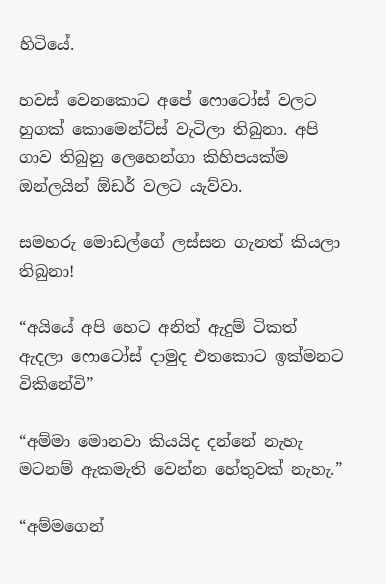හිටියේ.

හවස් වෙනකොට අපේ ෆොටෝස් වලට හුගක් කොමෙන්ට්ස් වැටිලා තිබුනා. අපි ගාව තිබුනු ලෙහෙන්ගා කිහිපයක්ම ඔන්ලයින් ඕඩර් වලට යැව්වා.

සමහරු මොඩල්ගේ ලස්සන ගැනත් කියලා තිබුනා!

“අයියේ අපි හෙට අනිත් ඇදුම් ටිකත් ඇදලා ෆොටෝස් දාමුද එතකොට ඉක්මනට විකිනේවි”

“අම්මා මොනවා කියයිද දන්නේ නැහැ මටනම් ඇකමැති වෙන්න හේතුවක් නැහැ.”

“අම්මගෙන්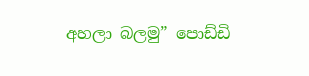අහලා බලමු” පොඩ්ඩි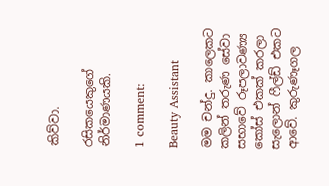කිව්වා.

රසිකයෙකුගේ නිර්මාණයකි.

1 comment:

Beauty Assistant

මම චන්දු. කාලෙකට කලින් තරුණ සේවා සභාවේ රූපලාවණ්‍ය කෝස් එකක් කරලා සැලොන් ෆීල්ඩ් එකට ආවේ. කුරුණෑගල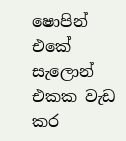ෂොපින් එකේ සැලොන් එකක වැඩ කර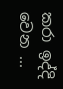කරා ඉද්දි වෙන ...